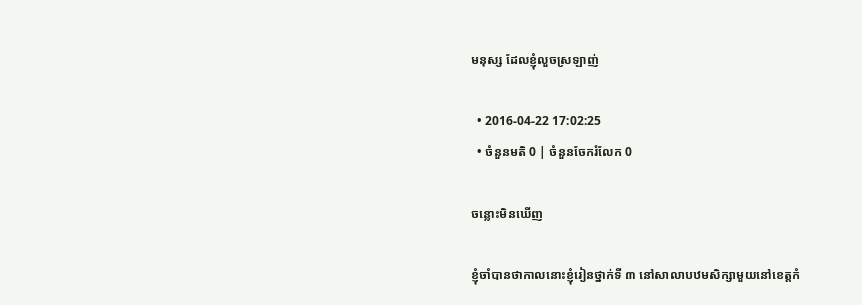មនុស្ស ដែលខ្ញុំលួចស្រឡាញ់

  • 2016-04-22 17:02:25
  • ចំនួនមតិ 0 | ចំនួនចែករំលែក 0

ចន្លោះមិនឃើញ

ខ្ញុំចាំបានថាកាលនោះខ្ញុំរៀនថ្នាក់ទី ៣ នៅសាលាបឋមសិក្សាមួយនៅខេត្តកំ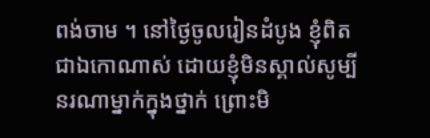ពង់ចាម ។ នៅថ្ងៃចូលរៀនដំបូង ខ្ញុំពិតជាឯកោណាស់ ដោយខ្ញុំមិនស្គាល់សូម្បីនរណាម្នាក់ក្នុងថ្នាក់ ព្រោះមិ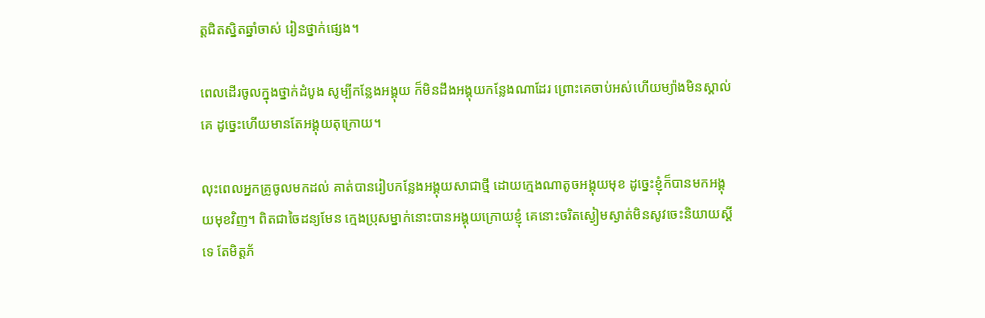ត្តជិតស្និតឆ្នាំចាស់ រៀនថ្នាក់ផ្សេង។

ពេលដើរចូលក្នុងថ្នាក់ដំបូង សូម្បីកន្លែងអង្គុយ ក៏មិនដឹងអង្គុយកន្លែងណាដែរ ព្រោះគេចាប់អស់ហើយម្យ៉ាងមិនស្គាល់គេ ដូច្នេះហើយមានតែអង្គុយតុក្រោយ។

លុះពេលអ្នកគ្រូចូលមកដល់ គាត់បានរៀបកន្លែងអង្គុយសាជាថ្មី ដោយក្មេងណាតូចអង្គុយមុខ ដូច្នេះខ្ញុំក៏បានមកអង្គុយមុខវិញ។ ពិតជាចៃដន្យមែន ក្មេងប្រុសម្នាក់នោះបានអង្គុយក្រោយខ្ញុំ គេនោះចរិតស្ងៀមស្ងាត់មិនសូវចេះនិយាយស្ដីទេ តែមិត្តភ័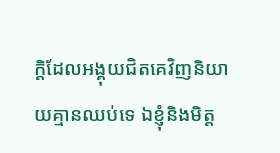ក្ដិដែលអង្គុយជិតគេវិញនិយាយគ្មានឈប់ទេ ឯខ្ញុំនិងមិត្ត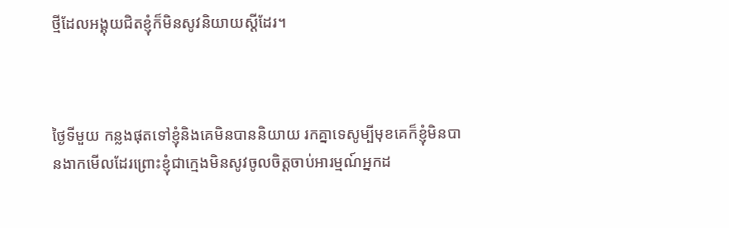ថ្មីដែលអង្គុយជិតខ្ញុំក៏មិនសូវនិយាយស្ដីដែរ។



ថ្ងៃទីមួយ កន្លងផុតទៅខ្ញុំនិងគេមិនបាននិយាយ រកគ្នាទេសូម្បីមុខគេក៏ខ្ញុំមិនបានងាកមើលដែរព្រោះខ្ញុំជាក្មេងមិនសូវចូលចិត្តចាប់អារម្មណ៍អ្នកដ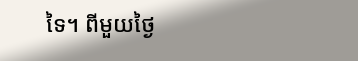ទៃ។ ពីមួយថ្ងៃ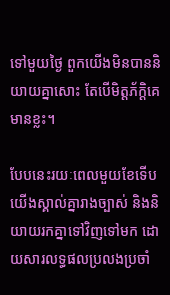ទៅមួយថ្ងៃ ពួកយើងមិនបាននិយាយគ្នាសោះ តែបើមិត្តភ័ក្ដិគេមានខ្លះ។

បែបនេះរយៈពេលមួយខែទើបយើងស្គាល់គ្នារាងច្បាស់ និងនិយាយរកគ្នាទៅវិញទៅមក ដោយសារលទ្ធផលប្រលងប្រចាំ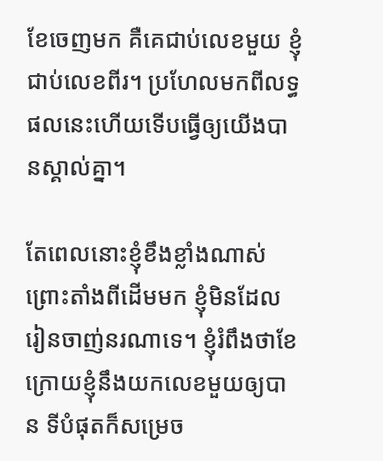ខែចេញមក គឺគេជាប់លេខមួយ ខ្ញុំជាប់លេខពីរ។ ប្រហែលមកពីលទ្ធផលនេះហើយទើបធ្វើឲ្យយើងបានស្គាល់គ្នា។

តែពេលនោះខ្ញុំខឹងខ្លាំងណាស់ព្រោះតាំងពីដើមមក ខ្ញុំមិនដែលរៀនចាញ់នរណាទេ។ ខ្ញុំរំពឹងថាខែក្រោយខ្ញុំនឹងយកលេខមួយឲ្យបាន ទីបំផុតក៏សម្រេច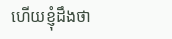ហើយខ្ញុំដឹងថា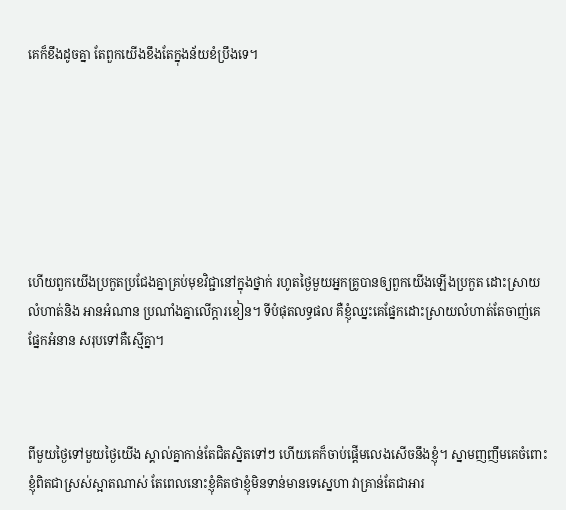គេក៏ខឹងដូចគ្នា តែពួកយើងខឹងតែក្នុងន័យខំប្រឹងទេ។







ហើយពួកយើងប្រកួតប្រជែងគ្នាគ្រប់មុខវិជ្ជានៅក្នុងថ្នាក់ រហូតថ្ងៃមួយអ្នកគ្រូបានឲ្យពួកយើងឡើងប្រកួត ដោះស្រាយលំហាត់និង អានអំណាន ប្រណាំងគ្នាលើក្ដារខៀន។ ទីបំផុតលទ្ធផល គឺខ្ញុំឈ្នះគេផ្នែកដោះស្រាយលំហាត់តែចាញ់គេផ្នែកអំនាន សរុបទៅគឺស្មើគ្នា។



ពីមួយថ្ងៃទៅមួយថ្ងៃយើង ស្គាល់គ្នាកាន់តែជិតស្និតទៅៗ ហើយគេក៏ចាប់ផ្ដើមលេងសើចនឹងខ្ញុំ។ ស្នាមញញឹមគេចំពោះខ្ញុំពិតជាស្រស់ស្អាតណាស់ តែពេលនោះខ្ញុំគិតថាខ្ញុំមិនទាន់មានទេស្នេហា វាគ្រាន់តែជាអារ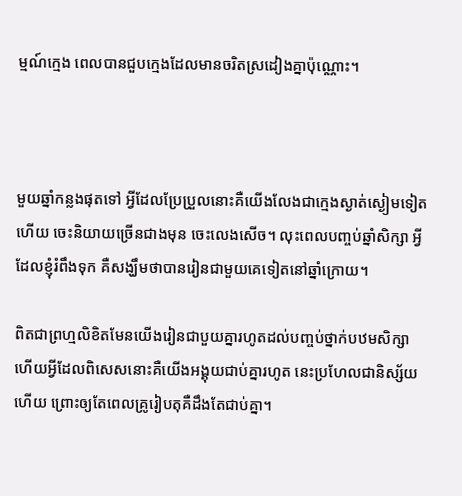ម្មណ៍ក្មេង ពេលបានជួបក្មេងដែលមានចរិតស្រដៀងគ្នាប៉ុណ្ណោះ។



មួយឆ្នាំកន្លងផុតទៅ អ្វីដែលប្រែប្រួលនោះគឺយើងលែងជាក្មេងស្ងាត់ស្ងៀមទៀតហើយ ចេះនិយាយច្រើនជាងមុន ចេះលេងសើច។ លុះពេលបញ្ចប់ឆ្នាំសិក្សា អ្វីដែលខ្ញុំរំពឹងទុក គឺសង្ឃឹមថាបានរៀនជាមួយគេទៀតនៅឆ្នាំក្រោយ។

ពិតជាព្រហ្មលិខិតមែនយើងរៀនជាបួយគ្នារហូតដល់បញ្ចប់ថ្នាក់បឋមសិក្សា ហើយអ្វីដែលពិសេសនោះគឺយើងអង្គុយជាប់គ្នារហូត នេះប្រហែលជានិស្ស័យហើយ ព្រោះឲ្យតែពេលគ្រូរៀបតុគឺដឹងតែជាប់គ្នា។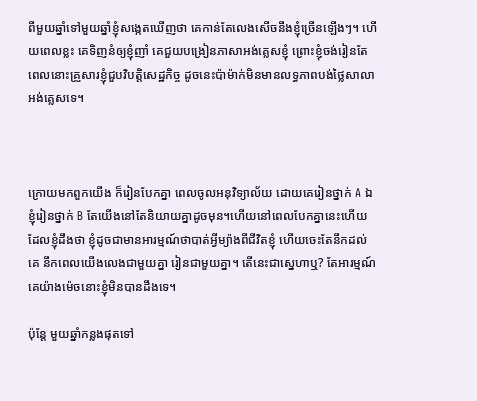ពីមួយឆ្នាំទៅមួយឆ្នាំខ្ញុំសង្កេតឃើញថា គេកាន់តែលេងសើចនឹងខ្ញុំច្រើនឡើងៗ។ ហើយពេលខ្លះ គេទិញនំឲ្យខ្ញុំញាំ គេជួយបង្រៀនភាសាអង់គ្លេសខ្ញុំ ព្រោះខ្ញុំចង់រៀនតែពេលនោះគ្រួសារខ្ញុំជួបវិបត្តិសេដ្ឋកិច្ច ដូចនេះប៉ាម៉ាក់មិនមានលទ្ធភាពបង់ថ្លៃសាលាអង់គ្លេសទេ។



ក្រោយមកពួកយើង ក៏រៀនបែកគ្នា ពេលចូលអនុវិទ្យាល័យ ដោយគេរៀនថ្នាក់ A ឯខ្ញុំរៀនថ្នាក់ B តែយើងនៅតែនិយាយគ្នាដូចមុន។ហើយនៅពេលបែកគ្នានេះហើយដែលខ្ញុំដឹងថា ខ្ញុំដូចជាមានអារម្មណ៍ថាបាត់អ្វីម្យ៉ាងពីជីវិតខ្ញុំ ហើយចេះតែនឹកដល់គេ នឹកពេលយើងលេងជាមួយគ្នា រៀនជាមួយគ្នា។ តើនេះជាស្នេហាឬ? តែអារម្មណ៍គេយ៉ាងម៉េចនោះខ្ញុំមិនបានដឹងទេ។

ប៉ុន្តែ មួយឆ្នាំកន្លងផុតទៅ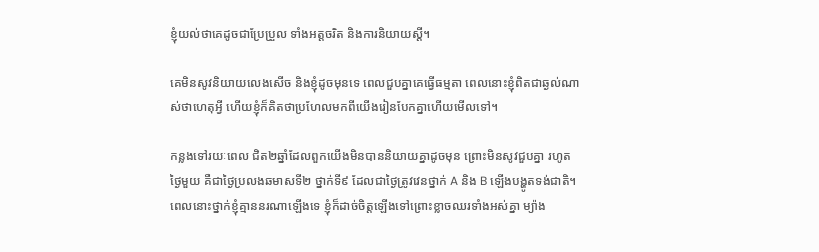ខ្ញុំយល់ថាគេដូចជាប្រែប្រួល ទាំងអត្តចរិត និងការនិយាយស្ដី។

គេមិនសូវនិយាយលេងសើច និងខ្ញុំដូចមុនទេ ពេលជួបគ្នាគេធ្វើធម្មតា ពេលនោះខ្ញុំពិតជាឆ្ងល់ណាស់ថាហេតុអ្វី ហើយខ្ញុំក៏គិតថាប្រហែលមកពីយើងរៀនបែកគ្នាហើយមើលទៅ។

កន្លងទៅរយៈពេល ជិត២ឆ្នាំដែលពួកយើងមិនបាននិយាយគ្នាដូចមុន ព្រោះមិនសូវជួបគ្នា រហូតថ្ងៃមួយ គឺជាថ្ងៃប្រលងឆមាសទី២ ថ្នាក់ទី៩ ដែលជាថ្ងៃត្រូវវេនថ្នាក់ A និង B ឡើងបង្ហូតទង់ជាតិ។ ពេលនោះថ្នាក់ខ្ញុំគ្មាននរណាឡើងទេ ខ្ញុំក៏ដាច់ចិត្តឡើងទៅព្រោះខ្លាចឈរទាំងអស់គ្នា ម្យ៉ាង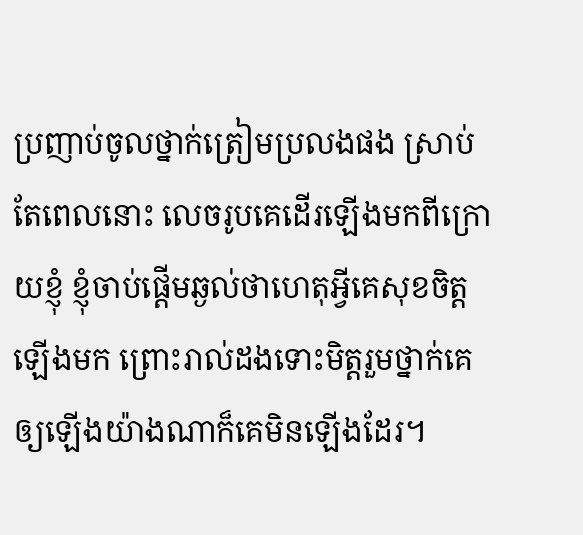ប្រញាប់ចូលថ្នាក់ត្រៀមប្រលងផង ស្រាប់តែពេលនោះ លេចរូបគេដើរឡើងមកពីក្រោយខ្ញុំ ខ្ញុំចាប់ផ្ដើមឆ្ងល់ថាហេតុអ្វីគេសុខចិត្តឡើងមក ព្រោះរាល់ដងទោះមិត្តរួមថ្នាក់គេឲ្យឡើងយ៉ាងណាក៏គេមិនឡើងដែរ។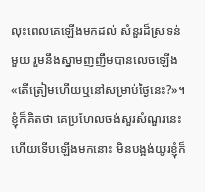លុះពេលគេឡើងមកដល់ សំនួរដ៏ស្រទន់មួយ រួមនឹងស្នាមញញឹមបានលេចឡើង «តើត្រៀមហើយឬនៅសម្រាប់ថ្ងៃនេះ?»។ ខ្ញុំក៏គិតថា គេប្រហែលចង់សួរសំណួរនេះហើយទើបឡើងមកនោះ មិនបង្អង់យូរខ្ញុំក៏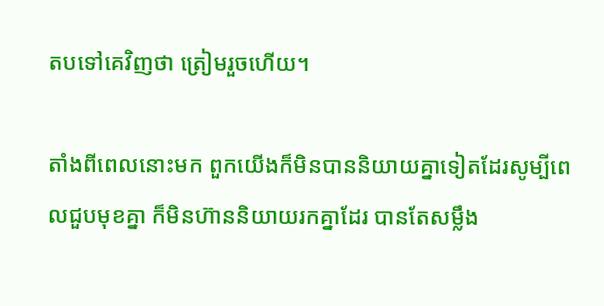តបទៅគេវិញថា ត្រៀមរួចហើយ។

តាំងពីពេលនោះមក ពួកយើងក៏មិនបាននិយាយគ្នាទៀតដែរសូម្បីពេលជួបមុខគ្នា ក៏មិនហ៊ាននិយាយរកគ្នាដែរ បានតែសម្លឹង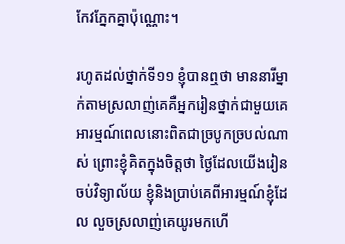កែវភ្នែកគ្នាប៉ុណ្ណោះ។

រហូតដល់ថ្នាក់ទី១១ ខ្ញុំបានឮថា មាននារីម្នាក់តាមស្រលាញ់គេគឺអ្នករៀនថ្នាក់ជាមួយគេ អារម្មណ៍ពេលនោះពិតជាច្របូកច្របល់ណាស់ ព្រោះខ្ញុំគិតក្នុងចិត្តថា ថ្ងៃដែលយើងរៀនចប់វិទ្យាល័យ ខ្ញុំនិងប្រាប់គេពីអារម្មណ៍ខ្ញុំដែល លួចស្រលាញ់គេយូរមកហើ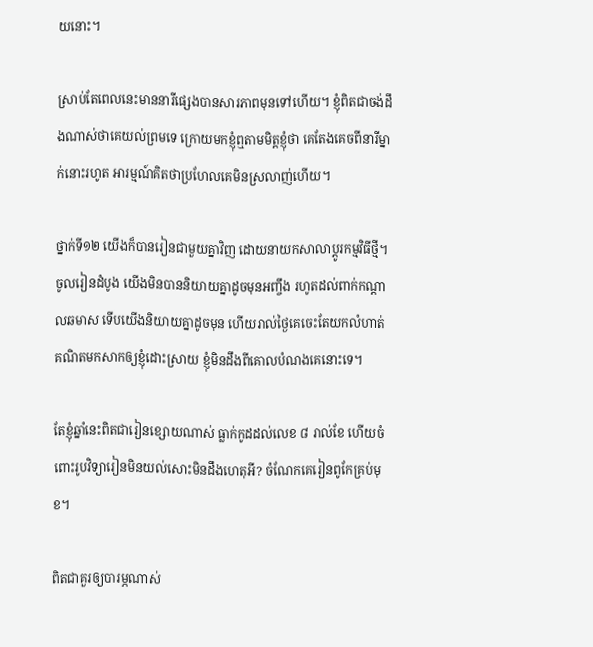យនោះ។

ស្រាប់តែពេលនេះមាននារីផ្សេងបានសារភាពមុនទៅហើយ។ ខ្ញុំពិតជាចង់ដឹងណាស់ថាគេយល់ព្រមទេ ក្រោយមកខ្ញុំឮតាមមិត្តខ្ញុំថា គេតែងគេចពីនារីម្នាក់នោះរហូត អារម្មណ៍គិតថាប្រហែលគេមិនស្រលាញ់ហើយ។

ថ្នាក់ទី១២ យើងក៏បានរៀនជាមួយគ្នាវិញ ដោយនាយកសាលាប្ដូរកម្មវិធីថ្មី។ ចូលរៀនដំបូង យើងមិនបាននិយាយគ្នាដូចមុនអញ្ចឹង រហូតដល់ពាក់កណ្ដាលឆមាស ទើបយើងនិយាយគ្នាដូចមុន ហើយរាល់ថ្ងៃគេចេះតែយកលំហាត់គណិតមកសាកឲ្យខ្ញុំដោះស្រាយ ខ្ញុំមិនដឹងពីគោលបំណងគេនោះទេ។

តែខ្ញុំឆ្នាំនេះពិតជារៀនខ្សោយណាស់ ធ្លាក់កូដដល់លេខ ៨ រាល់ខែ ហើយចំពោះរូបវិទ្យារៀនមិនយល់សោះមិនដឹងហេតុអី? ចំណែកគេរៀនពូកែគ្រប់មុខ។

ពិតជាគួរឲ្យបារម្ភណាស់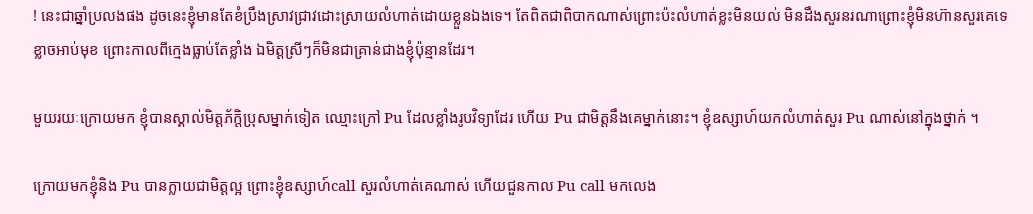! នេះជាឆ្នាំប្រលងផង ដូចនេះខ្ញុំមានតែខំប្រឹងស្រាវជ្រាវដោះស្រាយលំហាត់ដោយខ្លួនឯងទេ។ តែពិតជាពិបាកណាស់ព្រោះប៉ះលំហាត់ខ្លះមិនយល់ មិនដឹងសួរនរណាព្រោះខ្ញុំមិនហ៊ានសួរគេទេខ្លាចអាប់មុខ ព្រោះកាលពីក្មេងធ្លាប់តែខ្លាំង ឯមិត្តស្រីៗក៏មិនជាគ្រាន់ជាងខ្ញុំប៉ុន្មានដែរ។

មួយរយៈក្រោយមក ខ្ញុំបានស្គាល់មិត្តភ័ក្ដិប្រុសម្នាក់ទៀត ឈ្មោះក្រៅ Pu ដែលខ្លាំងរូបវិទ្យាដែរ ហើយ Pu ជាមិត្តនឹងគេម្នាក់នោះ។ ខ្ញុំឧស្សាហ៍យកលំហាត់សួរ Pu ណាស់នៅក្នុងថ្នាក់ ។

ក្រោយមកខ្ញុំនិង Pu បានក្លាយជាមិត្តល្អ ព្រោះខ្ញុំឧស្សាហ៍call សួរលំហាត់គេណាស់ ហើយជួនកាល Pu call មកលេង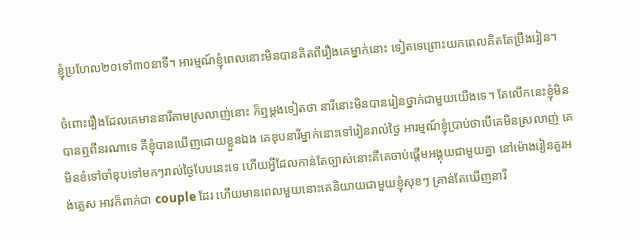ខ្ញុំប្រហែល២០ទៅ៣០នាទី។ អារម្មណ៍ខ្ញុំពេលនោះមិនបានគិតពីរឿងគេម្នាក់នោះ ទៀតទេព្រោះយកពេលគិតតែប្រឹងរៀន។

ចំពោះរឿងដែលគេមាននារីតាមស្រលាញ់នោះ ក៏ឮម្ដងទៀតថា នារីនោះមិនបានរៀនថ្នាក់ជាមួយយើងទេ។ តែលើកនេះខ្ញុំមិនបានឮពីនរណាទេ គឺខ្ញុំបានឃើញដោយខ្លួនឯង គេឌុបនារីម្នាក់នោះទៅរៀនរាល់ថ្ងៃ អារម្មណ៍ខ្ញុំប្រាប់ថាបើគេមិនស្រលាញ់ គេមិនខំទៅចាំឌុបទៅមកៗរាល់ថ្ងៃបែបនេះទេ ហើយអ្វីដែលកាន់តែច្បាស់នោះគឺគេចាប់ផ្ដើមអង្គុយជាមួយគ្នា នៅម៉ោងរៀនគួរអង់គ្លេស អាវក៏ពាក់ជា couple ដែរ ហើយមានពេលមួយនោះគេនិយាយជាមួយខ្ញុំសុខៗ គ្រាន់តែឃើញនារី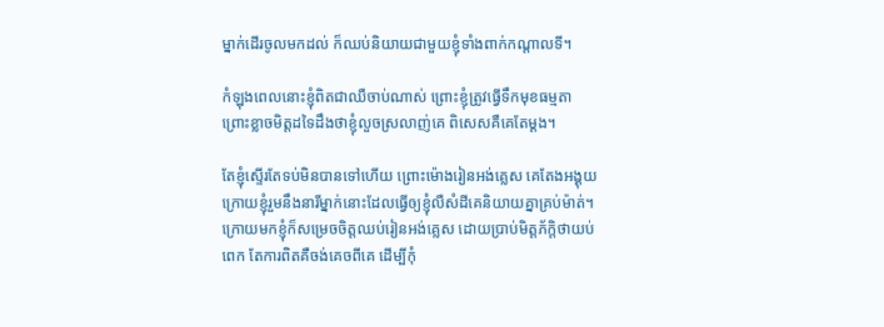ម្នាក់ដើរចូលមកដល់ ក៏ឈប់និយាយជាមួយខ្ញុំទាំងពាក់កណ្ដាលទី។

កំឡុងពេលនោះខ្ញុំពិតជាឈឺចាប់ណាស់ ព្រោះខ្ញុំត្រូវធ្វើទឹកមុខធម្មតា ព្រោះខ្លាចមិត្តដទៃដឹងថាខ្ញុំលួចស្រលាញ់គេ ពិសេសគឺគេតែម្ដង។

តែខ្ញុំស្ទើរតែទប់មិនបានទៅហើយ ព្រោះម៉ោងរៀនអង់គ្លេស គេតែងអង្គុយក្រោយខ្ញុំរួមនឹងនារីម្នាក់នោះដែលធ្វើឲ្យខ្ញុំលឺសំដីគេនិយាយគ្នាគ្រប់ម៉ាត់។ ក្រោយមកខ្ញុំក៏សម្រេចចិត្តឈប់រៀនអង់គ្លេស ដោយប្រាប់មិត្តភ័ក្ដិថាយប់ពេក តែការពិតគឺចង់គេចពីគេ ដើម្បីកុំ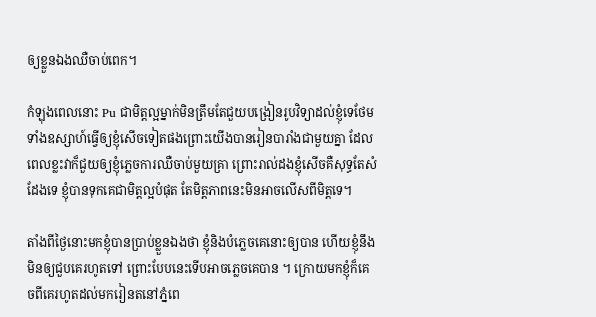ឲ្យខ្លួនឯងឈឺចាប់ពេក។

កំឡុងពេលនោះ Pu ជាមិត្តល្អម្នាក់មិនត្រឹមតែជួយបង្រៀនរូបវិទ្យាដល់ខ្ញុំទេថែមទាំងឧស្សាហ៍ធ្វើឲ្យខ្ញុំសើចទៀតផងព្រោះយើងបានរៀនបារាំងជាមួយគ្នា ដែលពេលខ្លះវាក៏ជួយឲ្យខ្ញុំភ្លេចការឈឺចាប់មួយគ្រា ព្រោះរាល់ដងខ្ញុំសើចគឺសុទ្ធតែសំដែងទេ ខ្ញុំបានទុកគេជាមិត្តល្អបំផុត តែមិត្តភាពនេះមិនអាចលើសពីមិត្តទេ។

តាំងពីថ្ងៃនោះមកខ្ញុំបានប្រាប់ខ្លួនឯងថា ខ្ញុំនិងបំភ្លេចគេនោះឲ្យបាន ហើយខ្ញុំនឹងមិនឲ្យជួបគេរហូតទៅ ព្រោះបែបនេះទើបអាចភ្លេចគេបាន ។ ក្រោយមកខ្ញុំក៏គេចពីគេរហូតដល់មករៀនតនៅភ្នំពេ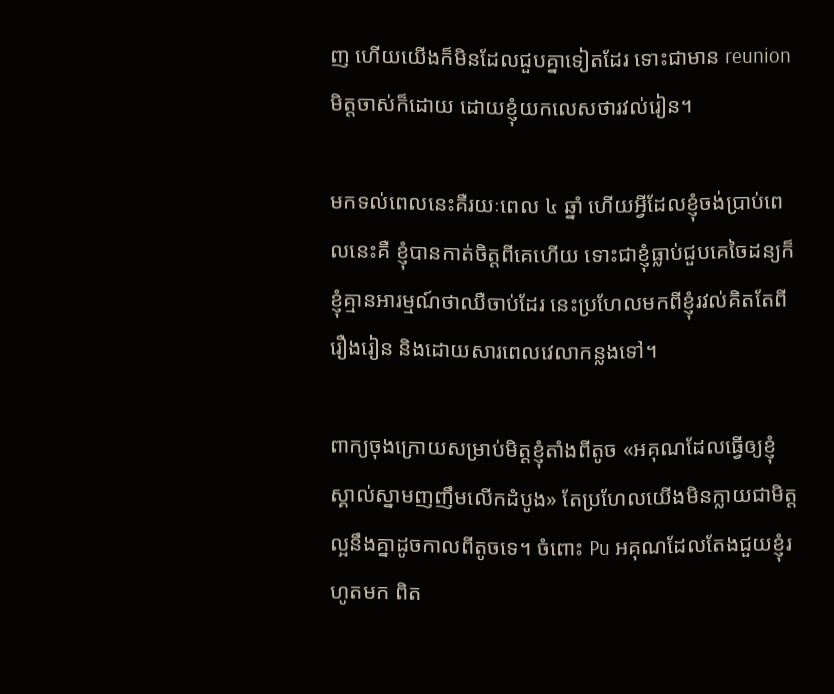ញ ហើយយើងក៏មិនដែលជួបគ្នាទៀតដែរ ទោះជាមាន reunion មិត្តចាស់ក៏ដោយ ដោយខ្ញុំយកលេសថារវល់រៀន។

មកទល់ពេលនេះគឺរយៈពេល ៤ ឆ្នាំ ហើយអ្វីដែលខ្ញុំចង់ប្រាប់ពេលនេះគឺ ខ្ញុំបានកាត់ចិត្តពីគេហើយ ទោះជាខ្ញុំធ្លាប់ជួបគេចៃដន្យក៏ខ្ញុំគ្មានអារម្មណ៍ថាឈឺចាប់ដែរ នេះប្រហែលមកពីខ្ញុំរវល់គិតតែពីរឿងរៀន និងដោយសារពេលវេលាកន្លងទៅ។

ពាក្យចុងក្រោយសម្រាប់មិត្តខ្ញុំតាំងពីតូច «អគុណដែលធ្វើឲ្យខ្ញុំស្គាល់ស្នាមញញឹមលើកដំបូង» តែប្រហែលយើងមិនក្លាយជាមិត្តល្អនឹងគ្នាដូចកាលពីតូចទេ។ ចំពោះ Pu អគុណដែលតែងជួយខ្ញុំរហូតមក ពិត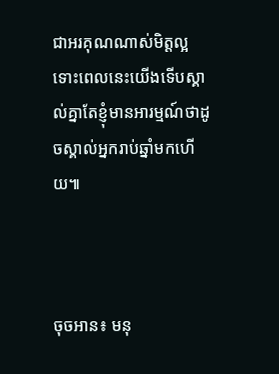ជាអរគុណណាស់មិត្តល្អ ទោះពេលនេះយើងទើបស្គាល់គ្នាតែខ្ញុំមានអារម្មណ៍ថាដូចស្គាល់អ្នករាប់ឆ្នាំមកហើយ៕



ចុចអាន៖ មនុ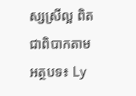ស្សស្រីល្អ ពិតជាពិបាកតាម អត្ថបទ៖ Ly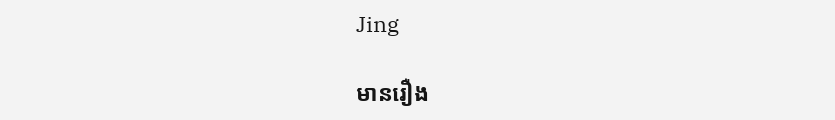Jing

មានរឿង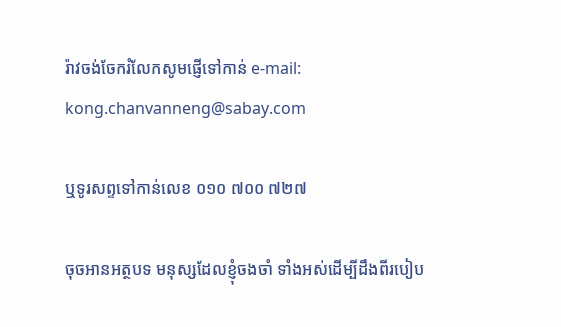រ៉ាវចង់ចែករំលែកសូមផ្ញើទៅកាន់ e-mail: kong.chanvanneng@sabay.com

ឬទូរសព្ទទៅកាន់លេខ ០១០ ៧០០ ៧២៧

ចុចអានអត្ថបទ មនុស្សដែលខ្ញុំចងចាំ ទាំងអស់ដើម្បីដឹងពីរបៀប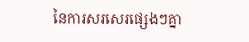នៃការសរសេរផ្សេងៗគ្នា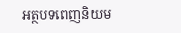អត្ថបទពេញនិយម